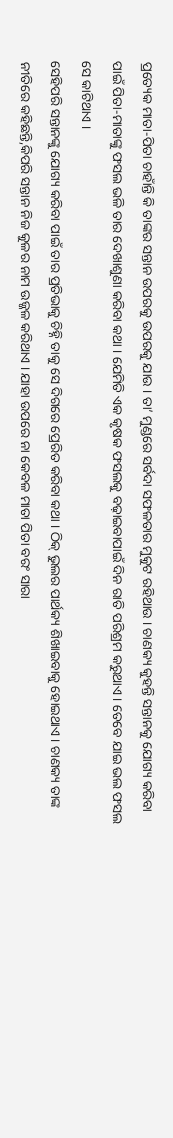ପ୍ରତ୍ୟେକ ମାତା-ପିତା ଚାହାଁନ୍ତି କି ତାଙ୍କର ସନ୍ତାନ ଉପରକୁ ଉପରକୁ ଯାଉ । ତା’ ମୁଣ୍ଡରେ ସର୍ବଦା ସଫଳତାର ମୁକୁଟ ରହିଥାଉ । ଚାଣକ୍ୟ କୁହନ୍ତି ସନ୍ତାନକୁ ଯୋଗ୍ୟ କରିବା ପାଇଁ ପିତା-ମାତାଙ୍କୁ ଫସଲ ଭଳି ତାର ଦେଖାଶୁଣା କରିବା କଥା । ଯେମିତି ଏକ କୃଷକ ଫସଲକୁ ବଢ଼ାଇବାପାଇଁ ଦିନ ରାତି ପରିଶ୍ରମ କରୁଥାଏ । ତେବେ ଯାଇ ଭଲ ଫସଲ ସେ କାଟିଥାଏ ।
ସେହିପରି ସନ୍ତାନଙ୍କୁ ଯୋଗ୍ୟ କରିବା ପାଇଁ ତାର ପ୍ରତିଭାକୁ ଚିହ୍ନି ତାକୁ ସେ ଦିଗରେ ପ୍ରେରିତ କରିବା କଥା । ଠିକ୍ ଭୁଲର ପାର୍ଥକ୍ୟ ଶିଖାଇବାକୁ ହୋଇଥାଏ । ଚାଣକ୍ୟ ତାଙ୍କ ନୀତିରେ କହିଛନ୍ତି,କିପରି ସନ୍ତାନ ନିଜ କୁଳର ନାମ ଉଜ୍ଜଳ କରିଥାଏ । ଯାହା ଉପରେ ନା କେବଳ ମାତା ପିତା ବରଂ ସାରା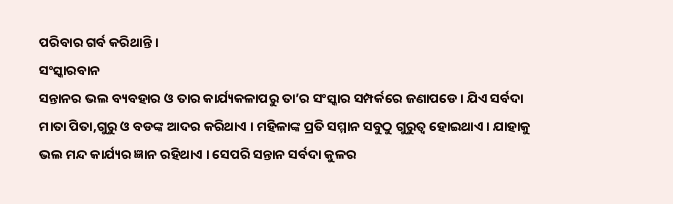ପରିବାର ଗର୍ବ କରିଥାନ୍ତି ।
ସଂସ୍କାରବାନ
ସନ୍ତାନର ଭଲ ବ୍ୟବହାର ଓ ତାର କାର୍ଯ୍ୟକଳାପରୁ ତା’ର ସଂସ୍କାର ସମ୍ପର୍କରେ ଜଣାପଡେ । ଯିଏ ସର୍ବଦା ମାତା ପିତା,ଗୁରୁ ଓ ବଡଙ୍କ ଆଦର କରିଥାଏ । ମହିଳାଙ୍କ ପ୍ରତି ସମ୍ମାନ ସବୁଠୁ ଗୁରୁତ୍ୱ ହୋଇଥାଏ । ଯାହାକୁ ଭଲ ମନ୍ଦ କାର୍ଯ୍ୟର ଜ୍ଞାନ ରହିଥାଏ । ସେପରି ସନ୍ତାନ ସର୍ବଦା କୁଳର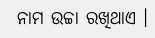ନାମ ଉଚ୍ଚା ରଖିଥାଏ ।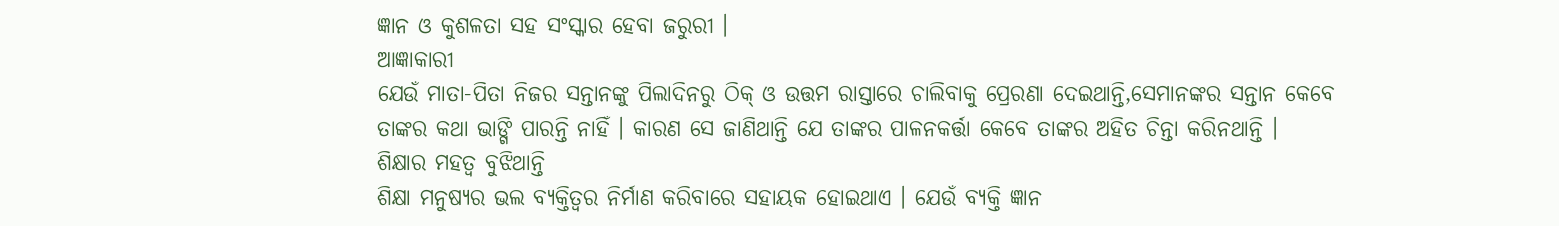ଜ୍ଞାନ ଓ କୁଶଳତା ସହ ସଂସ୍କାର ହେବା ଜରୁରୀ ।
ଆଜ୍ଞାକାରୀ
ଯେଉଁ ମାତା-ପିତା ନିଜର ସନ୍ତାନଙ୍କୁ ପିଲାଦିନରୁ ଠିକ୍ ଓ ଉତ୍ତମ ରାସ୍ତାରେ ଚାଲିବାକୁ ପ୍ରେରଣା ଦେଇଥାନ୍ତି,ସେମାନଙ୍କର ସନ୍ତାନ କେବେ ତାଙ୍କର କଥା ଭାଙ୍ଗି ପାରନ୍ତି ନାହିଁ । କାରଣ ସେ ଜାଣିଥାନ୍ତି ଯେ ତାଙ୍କର ପାଳନକର୍ତ୍ତା କେବେ ତାଙ୍କର ଅହିତ ଚିନ୍ତା କରିନଥାନ୍ତି ।
ଶିକ୍ଷାର ମହତ୍ୱ ବୁଝିଥାନ୍ତି
ଶିକ୍ଷା ମନୁଷ୍ୟର ଭଲ ବ୍ୟକ୍ତିତ୍ୱର ନିର୍ମାଣ କରିବାରେ ସହାୟକ ହୋଇଥାଏ । ଯେଉଁ ବ୍ୟକ୍ତି ଜ୍ଞାନ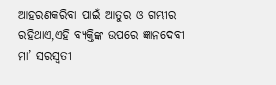ଆହରଣକରିବା ପାଇଁ ଆତୁର ଓ ଗମ୍ଭୀର ରହିଥାଏ,ଏହି ବ୍ୟକ୍ତିଙ୍କ ଉପରେ ଜ୍ଞାନଦେବୀ ମା’ ସରସ୍ୱତୀ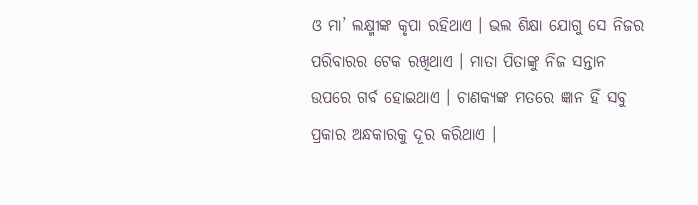ଓ ମା’ ଲକ୍ଷ୍ମୀଙ୍କ କୃପା ରହିଥାଏ । ଭଲ ଶିକ୍ଷା ଯୋଗୁ ସେ ନିଜର ପରିବାରର ଟେକ ରଖିଥାଏ । ମାତା ପିତାଙ୍କୁ ନିଜ ସନ୍ତାନ ଉପରେ ଗର୍ବ ହୋଇଥାଏ । ଚାଣକ୍ୟଙ୍କ ମତରେ ଜ୍ଞାନ ହିଁ ସବୁ ପ୍ରକାର ଅନ୍ଧକାରକୁ ଦୂର କରିଥାଏ ।